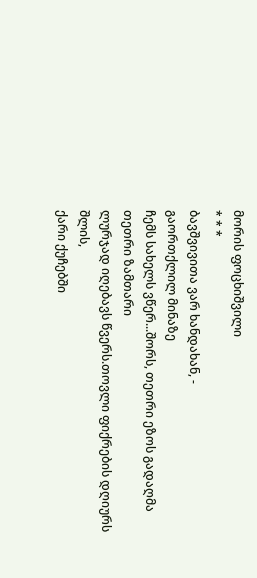მორის ფოცხიშვილი
* * *
ბავშვივითა ვარ ხანდახან, -
გაორთქლილ მინაზე
ჩემს სახელს ვწერ...შორს, თეთრი ეზოს გადაღმა
თეთრი ზამთარი
ლურჯად იღებავს წვერს.თოვლი ფიქრების დღიურს შლის,
ქარი ქუჩებში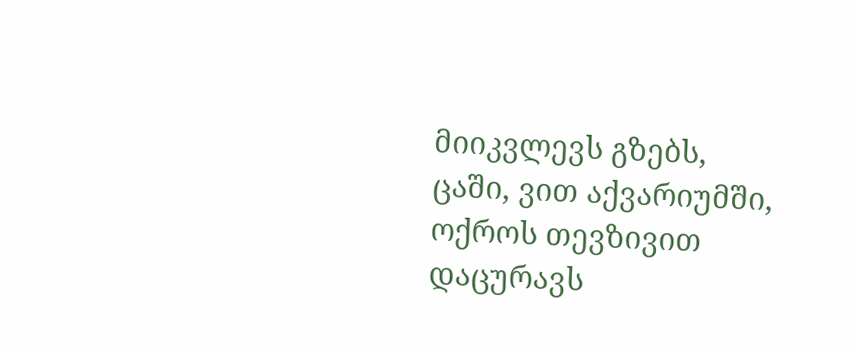მიიკვლევს გზებს,
ცაში, ვით აქვარიუმში,
ოქროს თევზივით
დაცურავს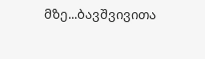მზე...ბავშვივითა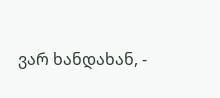ვარ ხანდახან, -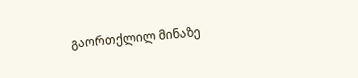გაორთქლილ მინაზე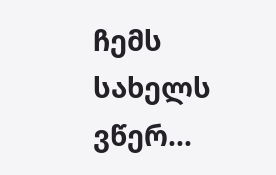ჩემს სახელს ვწერ...